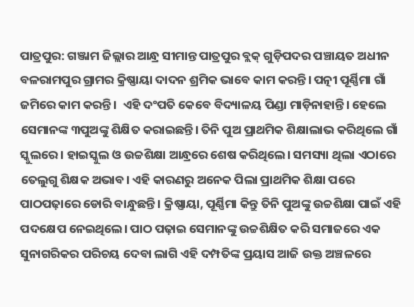ପାତ୍ରପୁର: ଗଞ୍ଜାମ ଜିଲ୍ଲାର ଆନ୍ଧ୍ର ସୀମାନ୍ତ ପାତ୍ରପୁର ବ୍ଲକ୍ ଗୁଡ଼ିପଦର ପଞ୍ଚାୟତ ଅଧୀନ ବଳରାମପୁର ଗ୍ରାମର କ୍ରିଷ୍ଣାୟା ଦାଦନ ଶ୍ରମିକ ଭାବେ କାମ କରନ୍ତି। ପତ୍ନୀ ପୂର୍ଣ୍ଣିମା ଗାଁ ଜମିରେ କାମ କରନ୍ତି।  ଏହି ଦଂପତି କେବେ ବିଦ୍ୟାଳୟ ପିଣ୍ଡା ମାଡ଼ିନାହାନ୍ତି। ହେଲେ ସେମାନଙ୍କ ୩ପୁଅଙ୍କୁ ଶିକ୍ଷିତ କରାଇଛନ୍ତି। ତିନି ପୁଅ ପ୍ରାଥମିକ ଶିକ୍ଷାଲାଭ କରିଥିଲେ ଗାଁ ସ୍କୁଲରେ। ହାଇସ୍କୁଲ ଓ ଉଚ୍ଚଶିକ୍ଷା ଆନ୍ଧ୍ରରେ ଶେଷ କରିଥିଲେ। ସମସ୍ୟା ଥିଲା ଏଠାରେ ତେଲୁଗୁ ଶିକ୍ଷକ ଅଭାବ। ଏହି କାରଣରୁ ଅନେକ ପିଲା ପ୍ରାଥମିକ ଶିକ୍ଷା ପରେ ପାଠପଢ଼ାରେ ଡୋରି ବାନ୍ଧୁଛନ୍ତି। କ୍ରିଷ୍ଣାୟା, ପୂର୍ଣ୍ଣିମା କିନ୍ତୁ ତିନି ପୁଅଙ୍କୁ ଉଚ୍ଚଶିକ୍ଷା ପାଇଁ ଏହି ପଦକ୍ଷେପ ନେଇଥିଲେ। ପାଠ ପଢ଼ାଇ ସେମାନଙ୍କୁ ଉଚ୍ଚଶିକ୍ଷିତ କରି ସମାଜରେ ଏକ ସୁନାଗରିକର ପରିଚୟ ଦେବା ଲାଗି ଏହି ଦମ୍ପତିଙ୍କ ପ୍ରୟାସ ଆଜି ଉକ୍ତ ଅଞ୍ଚଳରେ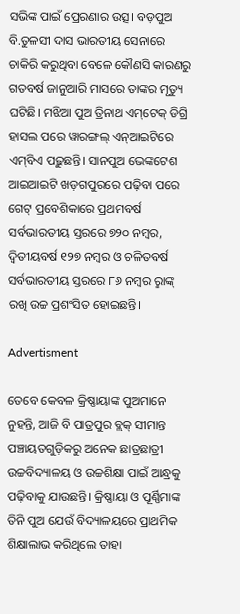ସଭିଙ୍କ ପାଇଁ ପ୍ରେରଣାର ଉତ୍ସ। ବଡ଼ପୁଅ ବି.ତୁଳସୀ ଦାସ ଭାରତୀୟ ସେନାରେ ଚାକିରି କରୁଥିବା ବେଳେ କୌଣସି କାରଣରୁ ଗତବର୍ଷ ଜାନୁଆରି ମାସରେ ତାଙ୍କର ମୃତ୍ୟୁ ଘଟିଛି। ମଝିଆ ପୁଅ ତ୍ରିନାଥ ଏମ୍‌ଟେକ୍ ଡିଗ୍ରି ହାସଲ ପରେ ୱାରଙ୍ଗଲ୍‌ ଏନ୍‌ଆଇଟିରେ ଏମ୍‌ବିଏ ପଢ଼ୁଛନ୍ତି। ସାନପୁଅ ଭେଙ୍କଟେଶ ଆଇଆଇଟି ଖଡ଼ଗପୁରରେ ପଢ଼ିବା ପରେ ଗେଟ୍‌ ପ୍ରବେଶିକାରେ ପ୍ରଥମବର୍ଷ ସର୍ବଭାରତୀୟ ସ୍ତରରେ ୭୨୦ ନମ୍ବର, ଦ୍ୱିତୀୟବର୍ଷ ୧୨୭ ନମ୍ବର ଓ ଚଳିତବର୍ଷ ସର୍ବଭାରତୀୟ ସ୍ତରରେ ୮୬ ନମ୍ବର ରୢାଙ୍କ୍ ରଖି ଉଚ୍ଚ ପ୍ରଶଂସିତ ହୋଇଛନ୍ତି।

Advertisment

ତେବେ କେବଳ କ୍ରିଷ୍ଣାୟାଙ୍କ ପୁଅମାନେ ନୁହନ୍ତି, ଆଜି ବି ପାତ୍ରପୁର ବ୍ଲକ୍‌ ସୀମାନ୍ତ ପଞ୍ଚାୟତଗୁଡ଼ିକରୁ ଅନେକ ଛାତ୍ରଛାତ୍ରୀ ଉଚ୍ଚବିଦ୍ୟାଳୟ ଓ ଉଚ୍ଚଶିକ୍ଷା ପାଇଁ ଆନ୍ଧ୍ରକୁ ପଢ଼ିବାକୁ ଯାଉଛନ୍ତି। କ୍ରିଷ୍ଣାୟା ଓ ପୂର୍ଣ୍ଣିମାଙ୍କ ତିନି ପୁଅ ଯେଉଁ ବିଦ୍ୟାଳୟରେ ପ୍ରାଥମିକ ଶିକ୍ଷାଲାଭ କରିଥିଲେ ତାହା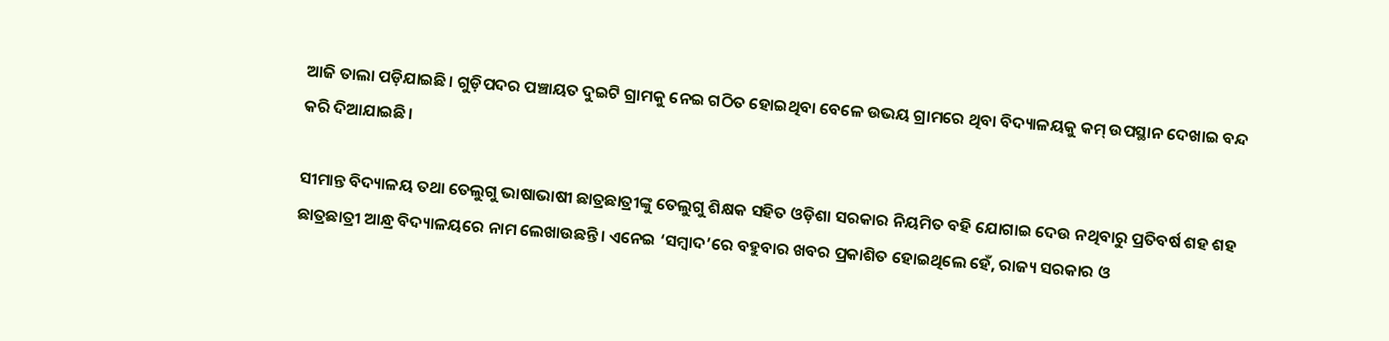ଆଜି ତାଲା ପଡ଼ିଯାଇଛି। ଗୁଡ଼ିପଦର ପଞ୍ଚାୟତ ଦୁଇଟି ଗ୍ରାମକୁ ନେଇ ଗଠିତ ହୋଇଥିବା ବେଳେ ଉଭୟ ଗ୍ରାମରେ ଥିବା ବିଦ୍ୟାଳୟକୁ କମ୍ ଉପସ୍ଥାନ ଦେଖାଇ ବନ୍ଦ କରି ଦିଆଯାଇଛି।

ସୀମାନ୍ତ ବିଦ୍ୟାଳୟ ତଥା ତେଲୁଗୁ ଭାଷାଭାଷୀ ଛାତ୍ରଛାତ୍ରୀଙ୍କୁ ତେଲୁଗୁ ଶିକ୍ଷକ ସହିତ ଓଡ଼ିଶା ସରକାର ନିୟମିତ ବହି ଯୋଗାଇ ଦେଉ ନଥିବାରୁ ପ୍ରତିବର୍ଷ ଶହ ଶହ ଛାତ୍ରଛାତ୍ରୀ ଆନ୍ଧ୍ର ବିଦ୍ୟାଳୟରେ ନାମ ଲେଖାଉଛନ୍ତି। ଏନେଇ ‘ସମ୍ବାଦ’ରେ ବହୁବାର ଖବର ପ୍ରକାଶିତ ହୋଇଥିଲେ ହେଁ, ରାଜ୍ୟ ସରକାର ଓ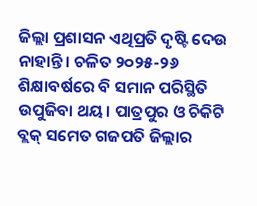ଜିଲ୍ଲା ପ୍ରଶାସନ ଏଥିପ୍ରତି ଦୃଷ୍ଟି ଦେଉ ନାହାନ୍ତି। ଚଳିତ ୨୦୨୫-୨୬ ଶିକ୍ଷାବର୍ଷରେ ବି ସମାନ ପରିସ୍ଥିତି ଉପୁଜିବା ଥୟ। ପାତ୍ରପୁର ଓ ଚିକିଟି ବ୍ଲକ୍ ସମେତ ଗଜପତି ଜିଲ୍ଲାର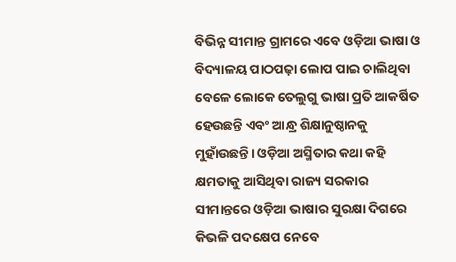ବିଭିନ୍ନ ସୀମାନ୍ତ ଗ୍ରାମରେ ଏବେ ଓଡ଼ିଆ ଭାଷା ଓ ବିଦ୍ୟାଳୟ ପାଠପଢ଼ା ଲୋପ ପାଇ ଚାଲିଥିବା ବେଳେ ଲୋକେ ତେଲୁଗୁ ଭାଷା ପ୍ରତି ଆକର୍ଷିତ ହେଉଛନ୍ତି ଏବଂ ଆନ୍ଧ୍ର ଶିକ୍ଷାନୁଷ୍ଠାନକୁ ମୁହାଁଉଛନ୍ତି। ଓଡ଼ିଆ ଅସ୍ମିତାର କଥା କହି କ୍ଷମତାକୁ ଆସିଥିବା ରାଜ୍ୟ ସରକାର ସୀମାନ୍ତରେ ଓଡ଼ିଆ ଭାଷାର ସୁରକ୍ଷା ଦିଗରେ କିଭଳି ପଦକ୍ଷେପ ନେବେ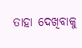ତାହା ଦେଖିବାକୁ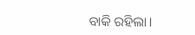ବାକି ରହିଲା।